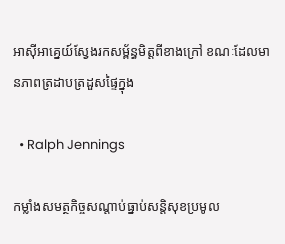អាស៊ីអាគ្នេយ៍ស្វែងរកសម្ព័ន្ធមិត្តពីខាងក្រៅ ខណៈដែលមានភាពត្រដាបត្រដួសផ្ទៃក្នុង

  • Ralph Jennings

កម្លាំងសមត្ថកិច្ចសណ្តាប់ធ្នាប់សន្តិសុខប្រមូល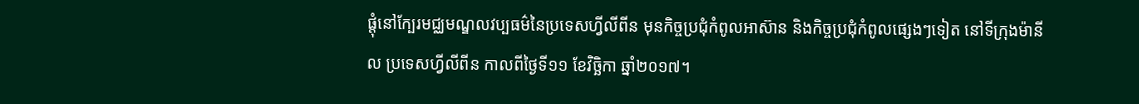ផ្តុំនៅក្បែរមជ្ឈមណ្ឌលវប្បធម៌នៃប្រទេសហ្វីលីពីន មុនកិច្ចប្រជុំកំពូលអាស៊ាន និងកិច្ចប្រជុំកំពូលផ្សេងៗទៀត នៅទីក្រុងម៉ានីល ប្រទេសហ្វីលីពីន កាលពីថ្ងៃទី១១ ខែវិច្ឆិកា ឆ្នាំ២០១៧។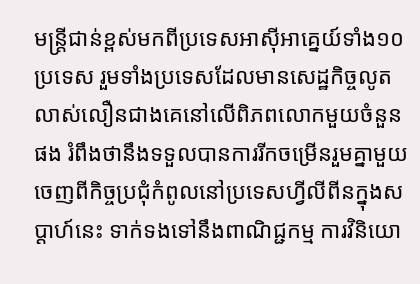មន្ត្រីជាន់ខ្ពស់មកពីប្រទេសអាស៊ីអាគ្នេយ៍ទាំង១០ប្រទេស រួមទាំងប្រទេសដែលមានសេដ្ឋកិច្ចលូតលាស់លឿនជាងគេនៅលើពិភពលោកមួយចំនួនផង រំពឹងថានឹងទទួលបានការរីកចម្រើនរួមគ្នាមួយចេញពីកិច្ចប្រជុំកំពូលនៅប្រទេសហ្វីលីពីនក្នុងសប្ដាហ៍នេះ ទាក់ទងទៅនឹងពាណិជ្ជកម្ម ការវិនិយោ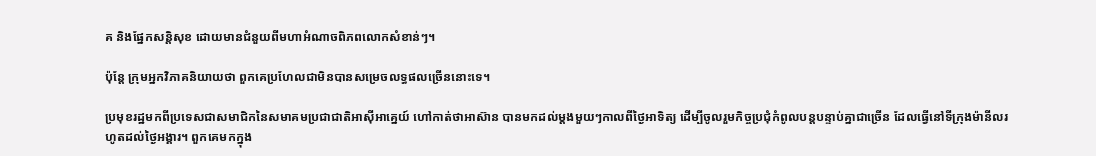គ និងផ្នែកសន្តិសុខ ដោយមានជំនួយពីមហាអំណាចពិភពលោកសំខាន់ៗ។

ប៉ុន្តែ ក្រុមអ្នកវិភាគនិយាយថា ពួកគេប្រហែលជាមិនបានសម្រេចលទ្ធផលច្រើននោះទេ។

ប្រមុខរដ្ឋមកពីប្រទេសជាសមាជិកនៃសមាគមប្រជាជាតិអាស៊ីអាគ្នេយ៍ ហៅកាត់ថាអាស៊ាន បានមកដល់ម្ដងមួយៗកាលពីថ្ងៃអាទិត្យ ដើម្បីចូលរួមកិច្ចប្រជុំកំពូលបន្តបន្ទាប់គ្នាជាច្រើន ដែលធ្វើនៅទីក្រុងម៉ានីលរហូតដល់ថ្ងៃអង្គារ។ ពួកគេមកក្នុង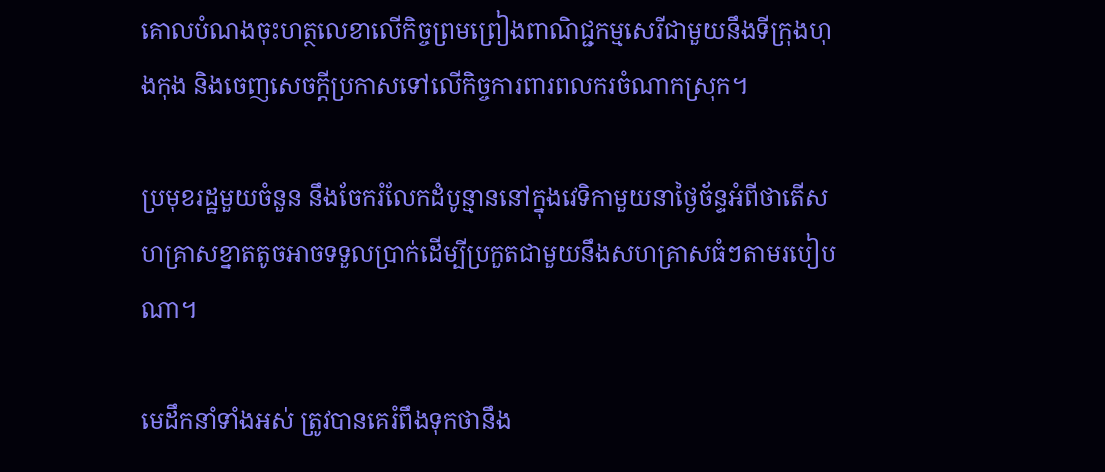គោលបំណងចុះហត្ថលេខាលើកិច្ចព្រមព្រៀងពាណិជ្ជកម្មសេរីជាមួយនឹងទីក្រុងហុងកុង និងចេញសេចក្ដីប្រកាសទៅលើកិច្ចការពារពលករចំណាកស្រុក។

ប្រមុខរដ្ឋមួយចំនួន នឹងចែករំលែកដំបូន្មាននៅក្នុងវេទិកាមួយនាថ្ងៃច័ន្ទអំពីថាតើសហគ្រាសខ្នាតតូចអាចទទួលប្រាក់ដើម្បីប្រកួតជាមួយនឹងសហគ្រាសធំៗតាមរបៀបណា។

មេដឹកនាំទាំងអស់ ត្រូវបានគេរំពឹងទុកថានឹង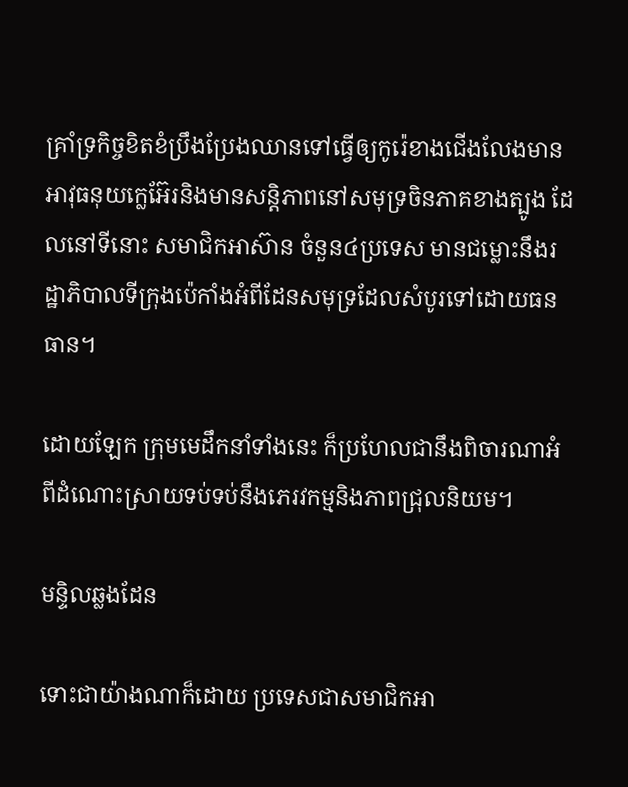គ្រាំទ្រកិច្ចខិតខំប្រឹងប្រែងឈានទៅធ្វើឲ្យកូរ៉េខាងជើងលែងមានអាវុធនុយក្លេអ៊ែរនិងមានសន្តិភាពនៅសមុទ្រចិនភាគខាងត្បូង ដែលនៅទីនោះ សមាជិកអាស៊ាន ចំនួន៤ប្រទេស មានជម្លោះនឹងរដ្ឋាភិបាលទីក្រុងប៉េកាំងអំពីដែនសមុទ្រដែលសំបូរទៅដោយធនធាន។

ដោយឡែក ក្រុមមេដឹកនាំទាំងនេះ ក៏ប្រហែលជានឹងពិចារណាអំពីដំណោះស្រាយទប់ទប់នឹងភេរវកម្មនិងភាពជ្រុលនិយម។

មន្ទិលឆ្លងដែន

ទោះជាយ៉ាងណាក៏ដោយ ប្រទេសជាសមាជិកអា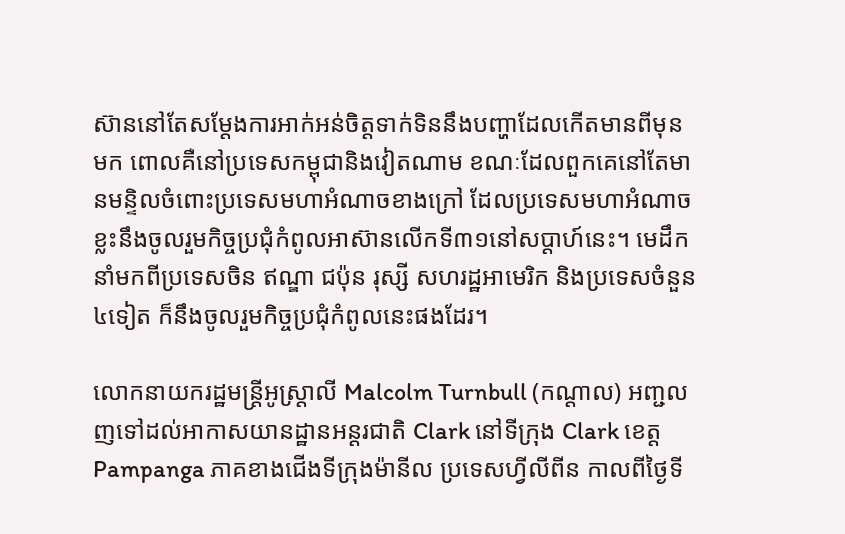ស៊ាននៅតែសម្ដែងការអាក់អន់ចិត្តទាក់ទិននឹងបញ្ហាដែលកើតមានពីមុនមក ពោលគឺនៅប្រទេសកម្ពុជានិងវៀតណាម ខណៈដែលពួកគេនៅតែមានមន្ទិលចំពោះប្រទេសមហាអំណាចខាងក្រៅ ដែលប្រទេសមហាអំណាចខ្លះនឹងចូលរួមកិច្ចប្រជុំកំពូលអាស៊ានលើកទី៣១នៅសប្ដាហ៍នេះ។ មេដឹកនាំមកពីប្រទេសចិន ឥណ្ឌា ជប៉ុន រុស្សី សហរដ្ឋអាមេរិក និងប្រទេសចំនួន៤ទៀត ក៏នឹងចូលរួមកិច្ចប្រជុំកំពូលនេះផងដែរ។

លោកនាយករដ្ឋមន្ត្រីអូស្ត្រាលី Malcolm Turnbull (កណ្តាល) អញ្ជលញទៅដល់អាកាសយានដ្ឋានអន្តរជាតិ Clark នៅទីក្រុង Clark ខេត្ត Pampanga ភាគខាងជើងទីក្រុងម៉ានីល ប្រទេសហ្វីលីពីន កាលពីថ្ងៃទី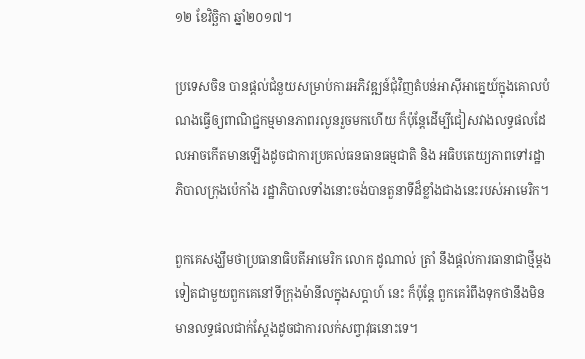១២ ខែវិច្ឆិកា ឆ្នាំ២០១៧។

ប្រទេសចិន បានផ្ដល់ជំនួយសម្រាប់ការអភិវឌ្ឍន៍ជុំវិញតំបន់អាស៊ីអាគ្នេយ៍ក្នុងគោលបំណងធ្វើឲ្យពាណិជ្ជកម្មមានភាពរលូនរួចមកហើយ ក៏ប៉ុន្តែដើម្បីជៀសវាងលទ្ធផលដែលអាចកើតមានឡើងដូចជាការប្រគល់ធនធានធម្មជាតិ និង អធិបតេយ្យភាពទៅរដ្ឋាភិបាលក្រុងប៉េកាំង រដ្ឋាភិបាលទាំងនោះចង់បានតួនាទីដ៏ខ្លាំងជាងនេះរបស់អាមេរិក។

ពួកគេសង្ឃឹមថាប្រធានាធិបតីអាមេរិក លោក ដូណាល់ ត្រាំ នឹងផ្ដល់ការធានាជាថ្មីម្ដងទៀតជាមួយពួកគេនៅទីក្រុងម៉ានីលក្នុងសប្ដាហ៍ នេះ ក៏ប៉ុន្តែ ពួកគេរំពឹងទុកថានឹងមិនមានលទ្ធផលជាក់ស្ដែងដូចជាការលក់សព្វាវុធនោះទេ។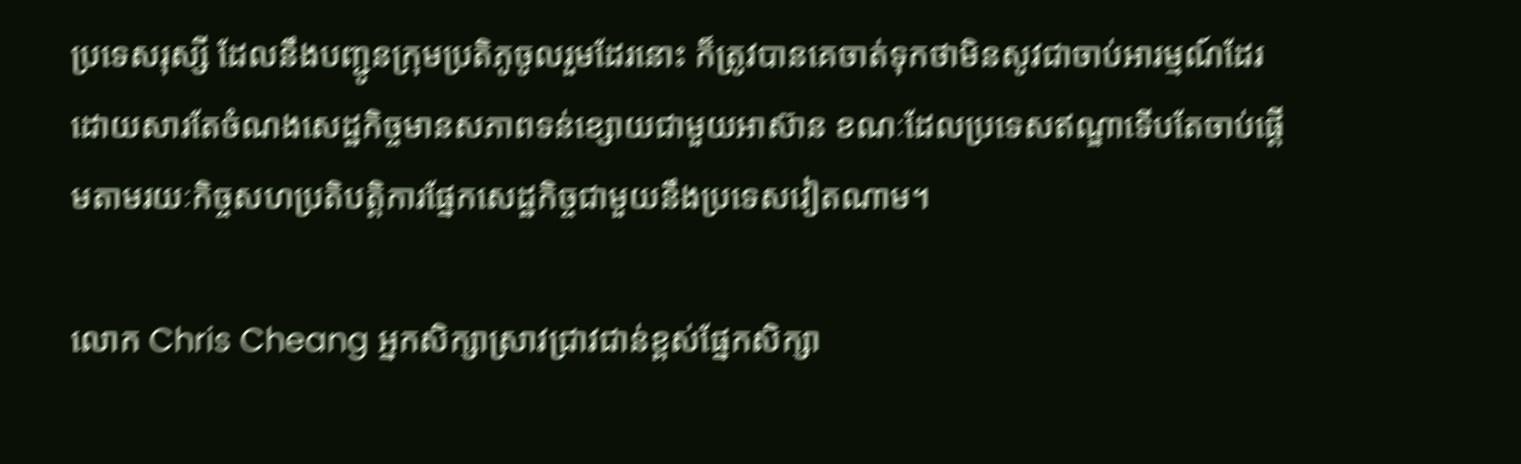ប្រទេសរុស្សី ដែលនឹងបញ្ជូនក្រុមប្រតិភូចូលរួមដែរនោះ ក៏ត្រូវបានគេចាត់ទុកថាមិនសូវជាចាប់អារម្មណ៍ដែរ ដោយសារតែចំណងសេដ្ឋកិច្ចមានសភាពទន់ខ្សោយជាមួយអាស៊ាន ខណៈដែលប្រទេសឥណ្ឌាទើបតែចាប់ផ្ដើមតាមរយៈកិច្ចសហប្រតិបត្តិការផ្នែកសេដ្ឋកិច្ចជាមួយនឹងប្រទេសវៀតណាម។

លោក Chris Cheang អ្នកសិក្សាស្រាវជ្រាវជាន់ខ្ពស់ផ្នែកសិក្សា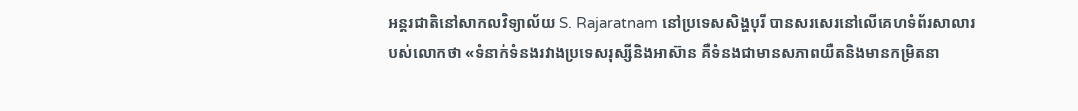អន្តរជាតិនៅសាកលវិទ្យាល័យ S. Rajaratnam នៅប្រទេសសិង្ហបុរី បានសរសេរនៅលើគេហទំព័រសាលារបស់លោកថា «ទំនាក់ទំនងរវាងប្រទេសរុស្សីនិងអាស៊ាន គឺទំនងជាមានសភាពយឺតនិងមានកម្រិតនា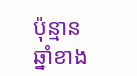ប៉ុន្មានឆ្នាំខាង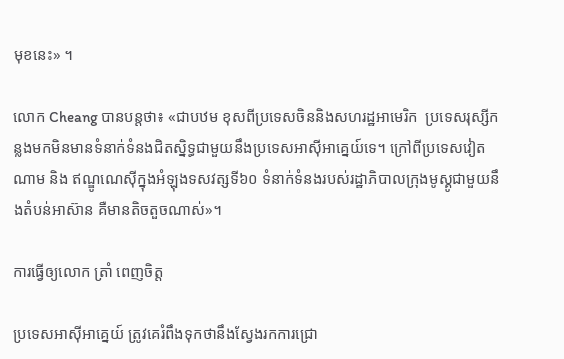មុខនេះ» ។

លោក Cheang បានបន្តថា៖ «ជាបឋម ខុសពីប្រទេសចិននិងសហរដ្ឋអាមេរិក  ប្រទេសរុស្សីកន្លងមកមិនមានទំនាក់ទំនងជិតស្និទ្ធជាមួយនឹងប្រទេសអាស៊ីអាគ្នេយ៍ទេ។ ក្រៅពីប្រទេសវៀតណាម និង ឥណ្ឌូណេស៊ីក្នុងអំឡុងទសវត្សទី៦០ ទំនាក់ទំនងរបស់រដ្ឋាភិបាលក្រុងមូស្គូជាមួយនឹងតំបន់អាស៊ាន គឺមានតិចតួចណាស់»។

ការធ្វើឲ្យលោក ត្រាំ ពេញចិត្ត

ប្រទេសអាស៊ីអាគ្នេយ៍ ត្រូវគេរំពឹងទុកថានឹងស្វែងរកការជ្រោ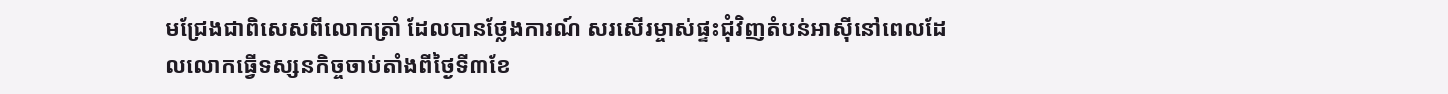មជ្រែងជាពិសេសពីលោកត្រាំ ដែលបានថ្លែងការណ៍ សរសើរម្ចាស់ផ្ទះជុំវិញតំបន់អាស៊ីនៅពេលដែលលោកធ្វើទស្សនកិច្ចចាប់តាំងពីថ្ងៃទី៣ខែ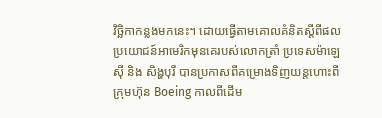វិច្ឆិកាកន្លងមកនេះ។ ដោយធ្វើតាមគោលគំនិតស្ដីពីផលប្រយោជន៍អាមេរិកមុនគេរបស់លោកត្រាំ ប្រទេសម៉ាឡេស៊ី និង សិង្ហបុរី បានប្រកាសពីគម្រោងទិញយន្តហោះពីក្រុមហ៊ុន Boeing កាលពីដើម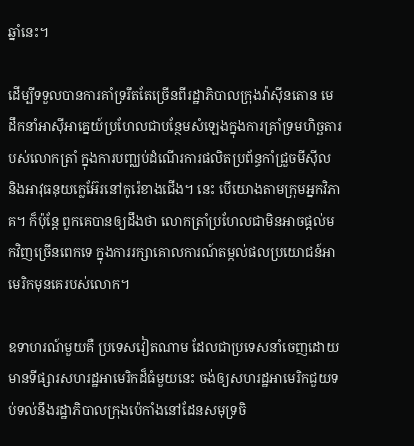ឆ្នាំនេះ។

ដើម្បីទទួលបានការគាំទ្ររឹតតែច្រើនពីរដ្ឋាភិបាលក្រុងវ៉ាស៊ីនតោន មេដឹកនាំអាស៊ីអាគ្នេយ៍ប្រហែលជាបន្ថែមសំឡេងក្នុងការគ្រាំទ្រមហិច្ឆតារបស់លោកត្រាំ ក្នុងការបញ្ឈប់ដំណើរការផលិតប្រព័ន្ធកាំជ្រួចមីស៊ីល និងអាវុធនុយក្លេអ៊ែរនៅកូរ៉េខាងជើង។ នេះ បើយោងតាមក្រុមអ្នកវិភាគ។ ក៏ប៉ុន្តែ ពួកគេបានឲ្យដឹងថា លោកត្រាំប្រហែលជាមិនអាចផ្ដល់មកវិញច្រើនពេកទេ ក្នុងការរក្សាគោលការណ៍តម្កល់ផលប្រយោជន៍អាមេរិកមុនគេរបស់លោក។

ឧទាហរណ៍មួយគឺ ប្រទេសវៀតណាម ដែលជាប្រទេសនាំចេញដោយមានទីផ្សារសហរដ្ឋអាមេរិកដ៏ធំមួយនេះ ចង់ឲ្យសហរដ្ឋអាមេរិកជួយទប់ទល់នឹងរដ្ឋាភិបាលក្រុងប៉េកាំងនៅដែនសមុទ្រចិ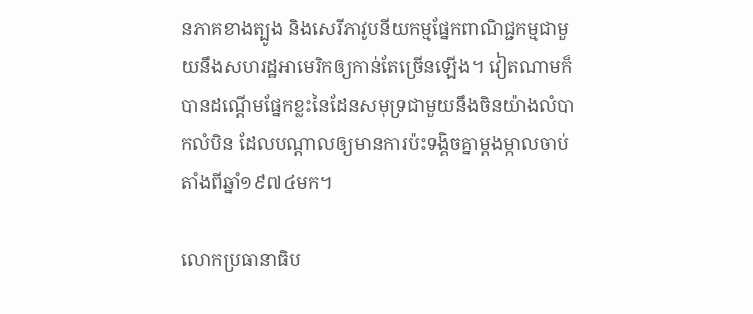នភាគខាងត្បូង និងសេរីភាវូបនីយកម្មផ្នែកពាណិជ្ជកម្មជាមួយនឹងសហរដ្ឋអាមេរិកឲ្យកាន់តែច្រើនឡើង។ វៀតណាមក៏បានដណ្ដើមផ្នែកខ្លះនៃដែនសមុទ្រជាមួយនឹងចិនយ៉ាងលំបាកលំបិន ដែលបណ្ដាលឲ្យមានការប៉ះទង្គិចគ្នាម្ដងម្កាលចាប់តាំងពីឆ្នាំ១៩៧៤មក។

លោកប្រធានាធិប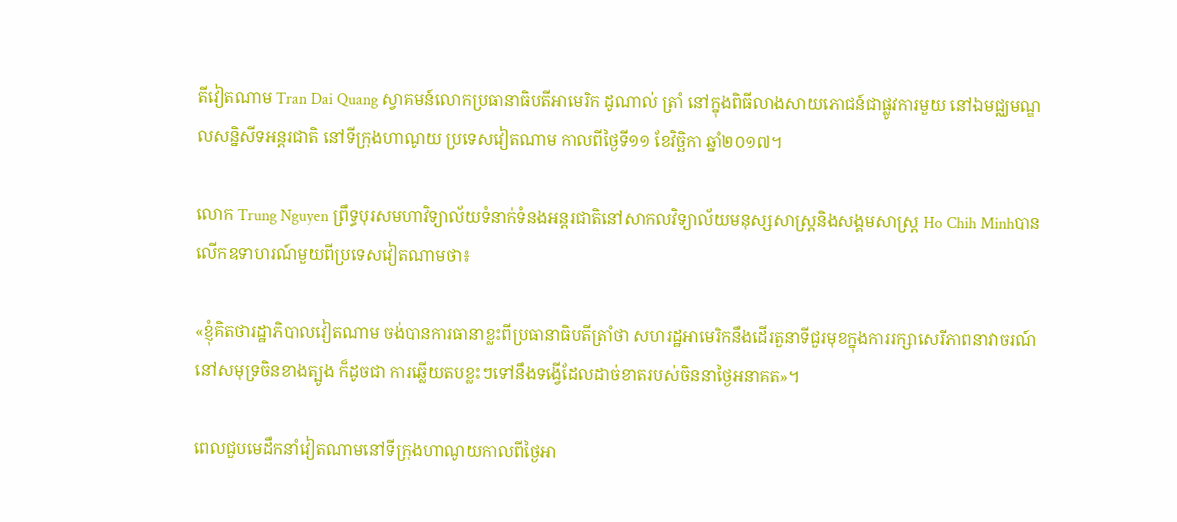តីវៀតណាម Tran Dai Quang ស្វាគមន៍លោកប្រធានាធិបតីអាមេរិក ដូណាល់ ត្រាំ នៅក្នុងពិធីលាងសាយភោជន៍ជាផ្លូវការមួយ នៅឯមជ្ឈមណ្ឌលសន្និសីទអន្តរជាតិ នៅទីក្រុងហាណូយ ប្រទេសវៀតណាម កាលពីថ្ងៃទី១១ ខែវិច្ឆិកា ឆ្នាំ២០១៧។

លោក Trung Nguyen ព្រឹទ្ធបុរសមហាវិទ្យាល័យទំនាក់ទំនងអន្តរជាតិនៅសាកលវិទ្យាល័យមនុស្សសាស្ត្រនិងសង្គមសាស្ត្រ Ho Chih Minhបានលើកឧទាហរណ៍មួយពីប្រទេសវៀតណាមថា‍៖

«ខ្ញុំគិតថារដ្ឋាភិបាលវៀតណាម ចង់បានការធានាខ្លះពីប្រធានាធិបតីត្រាំថា សហរដ្ឋអាមេរិកនឹងដើរតួនាទីជួរមុខក្នុងការរក្សាសេរីភាពនាវាចរណ៍នៅសមុទ្រចិនខាងត្បូង ក៏ដូចជា ការឆ្លើយតបខ្លះៗទៅនឹងទង្វើដែលដាច់ខាតរបស់ចិននាថ្ងៃអនាគត»។

ពេលជួបមេដឹកនាំវៀតណាមនៅទីក្រុងហាណូយកាលពីថ្ងៃអា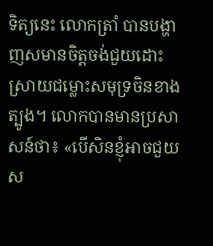ទិត្យនេះ លោកត្រាំ បានបង្ហាញសមានចិត្តចង់ជួយដោះស្រាយជម្លោះសមុទ្រចិនខាងត្បូង។ លោកបានមានប្រសាសន៍ថា៖ «បើសិនខ្ញុំអាចជួយស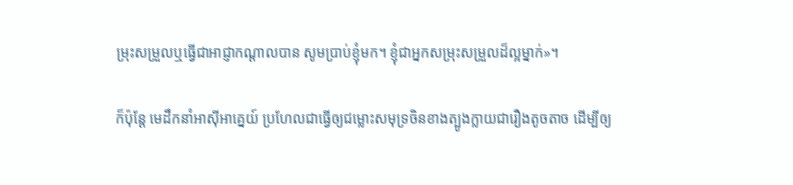ម្រុះសម្រួលឬធ្វើជាអាជ្ញាកណ្ដាលបាន សូមប្រាប់ខ្ញុំមក។ ខ្ញុំជាអ្នកសម្រុះសម្រួលដ៏ល្អម្នាក់»។

ក៏ប៉ុន្តែ មេដឹកនាំអាស៊ីអាគ្នេយ៍ ប្រហែលជាធ្វើឲ្យជម្លោះសមុទ្រចិនខាងត្បូងក្លាយជារឿងតូចតាច ដើម្បីឲ្យ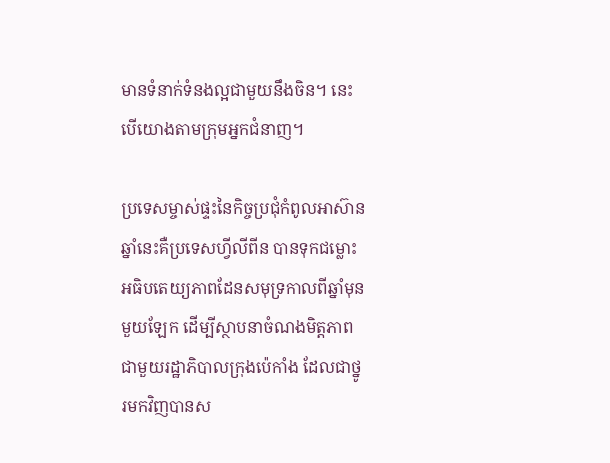មានទំនាក់ទំនងល្អជាមួយនឹងចិន។ នេះបើយោងតាមក្រុមអ្នកជំនាញ។

ប្រទេសម្ចាស់ផ្ទះនៃកិច្ចប្រជុំកំពូលអាស៊ានឆ្នាំនេះគឺប្រទេសហ្វីលីពីន បានទុកជម្លោះអធិបតេយ្យភាពដែនសមុទ្រកាលពីឆ្នាំមុនមួយឡែក ដើម្បីស្ថាបនាចំណងមិត្តភាពជាមួយរដ្ឋាភិបាលក្រុងប៉េកាំង ដែលជាថ្នូរមកវិញបានស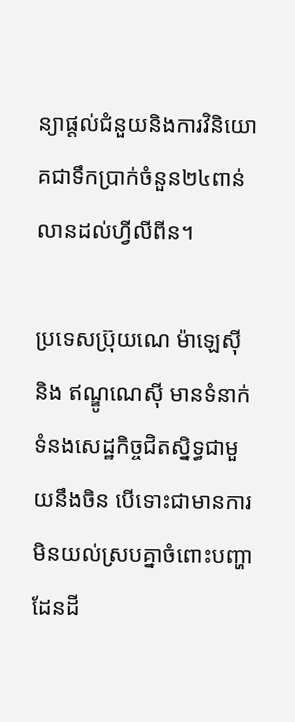ន្យាផ្ដល់ជំនួយនិងការវិនិយោគជាទឹកប្រាក់ចំនួន២៤ពាន់លានដល់ហ្វីលីពីន។

ប្រទេសប្រ៊ុយណេ ម៉ាឡេស៊ី និង ឥណ្ឌូណេស៊ី មានទំនាក់ទំនងសេដ្ឋកិច្ចជិតស្និទ្ធជាមួយនឹងចិន បើទោះជាមានការមិនយល់ស្របគ្នាចំពោះបញ្ហាដែនដី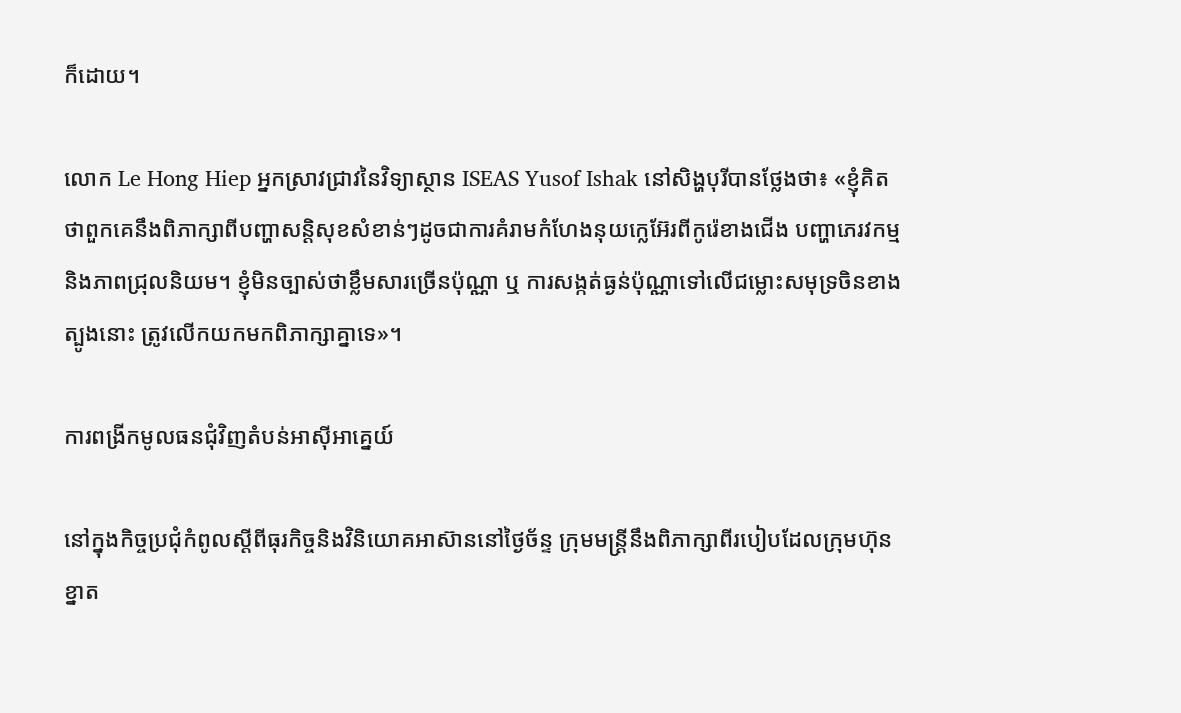ក៏ដោយ។

លោក Le Hong Hiep អ្នកស្រាវជ្រាវនៃវិទ្យាស្ថាន ISEAS Yusof Ishak នៅសិង្ហបុរីបានថ្លែងថា៖ «ខ្ញុំគិតថាពួកគេនឹងពិភាក្សាពីបញ្ហាសន្តិសុខសំខាន់ៗដូចជាការគំរាមកំហែងនុយក្លេអ៊ែរពីកូរ៉េខាងជើង បញ្ហាភេរវកម្ម និងភាពជ្រុលនិយម។ ខ្ញុំមិនច្បាស់ថាខ្លឹមសារច្រើនប៉ុណ្ណា ឬ ការសង្កត់ធ្ងន់ប៉ុណ្ណាទៅលើជម្លោះសមុទ្រចិនខាងត្បូងនោះ ត្រូវលើកយកមកពិភាក្សាគ្នាទេ»។

ការពង្រីកមូលធនជុំវិញតំបន់អាស៊ីអាគ្នេយ៍

នៅក្នុងកិច្ចប្រជុំកំពូលស្ដីពីធុរកិច្ចនិងវិនិយោគអាស៊ាននៅថ្ងៃច័ន្ទ ក្រុមមន្ត្រីនឹងពិភាក្សាពីរបៀបដែលក្រុមហ៊ុនខ្នាត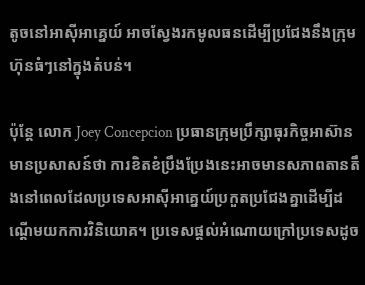តូចនៅអាស៊ីអាគ្នេយ៍ អាចស្វែងរកមូលធនដើម្បីប្រជែងនឹងក្រុមហ៊ុនធំៗនៅក្នុងតំបន់។

ប៉ុន្តែ លោក Joey Concepcion ប្រធានក្រុមប្រឹក្សាធុរកិច្ចអាស៊ាន មានប្រសាសន៍ថា ការខិតខំប្រឹងប្រែងនេះអាចមានសភាពតានតឹងនៅពេលដែលប្រទេសអាស៊ីអាគ្នេយ៍ប្រកួតប្រជែងគ្នាដើម្បីដណ្ដើមយកការវិនិយោគ។ ប្រទេសផ្ដល់អំណោយក្រៅប្រទេសដូច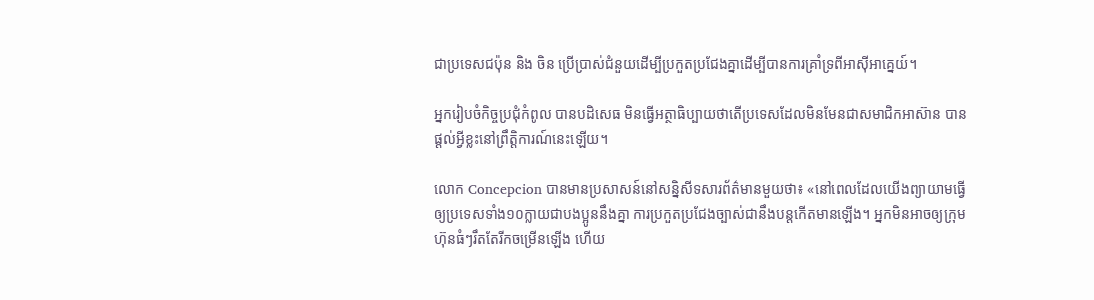ជាប្រទេសជប៉ុន និង ចិន ប្រើប្រាស់ជំនួយដើម្បីប្រកួតប្រជែងគ្នាដើម្បីបានការគ្រាំទ្រពីអាស៊ីអាគ្នេយ៍។

អ្នករៀបចំកិច្ចប្រជុំកំពូល បានបដិសេធ មិនធ្វើអត្ថាធិប្បាយថាតើប្រទេសដែលមិនមែនជាសមាជិកអាស៊ាន បានផ្ដល់អ្វីខ្លះនៅព្រឹត្តិការណ៍នេះឡើយ។

លោក Concepcion បានមានប្រសាសន៍នៅសន្និសីទសារព័ត៌មានមួយថា៖ «នៅពេលដែលយើងព្យាយាមធ្វើឲ្យប្រទេសទាំង១០ក្លាយជាបងប្អូននឹងគ្នា ការប្រកួតប្រជែងច្បាស់ជានឹងបន្តកើតមានឡើង។ អ្នកមិនអាចឲ្យក្រុមហ៊ុនធំៗរឹតតែរីកចម្រើនឡើង ហើយ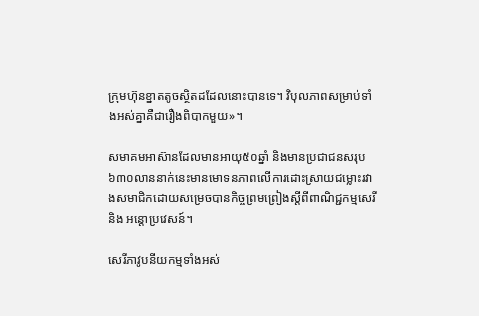ក្រុមហ៊ុនខ្នាតតូចស្ថិតដដែលនោះបានទេ។ វិបុលភាពសម្រាប់ទាំងអស់គ្នាគឺជារឿងពិបាកមួយ»។

សមាគមអាស៊ានដែលមានអាយុ៥០ឆ្នាំ និងមានប្រជាជនសរុប៦៣០លាននាក់នេះមានមោទនភាពលើការដោះស្រាយជម្លោះរវាងសមាជិកដោយសម្រេចបានកិច្ចព្រមព្រៀងស្ដីពីពាណិជ្ជកម្មសេរី និង អន្តោប្រវេសន៍។

សេរីភាវូបនីយកម្មទាំងអស់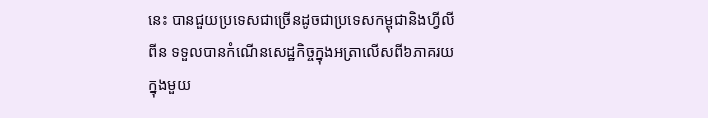នេះ បានជួយប្រទេសជាច្រើនដូចជាប្រទេសកម្ពុជានិងហ្វីលីពីន ទទួលបានកំណើនសេដ្ឋកិច្ចក្នុងអត្រាលើសពី៦ភាគរយក្នុងមួយ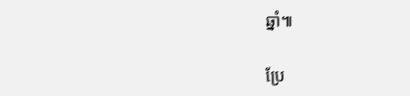ឆ្នាំ៕

ប្រែ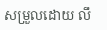សម្រួលដោយ លឹ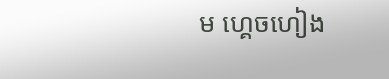ម ហ្គេចហៀង